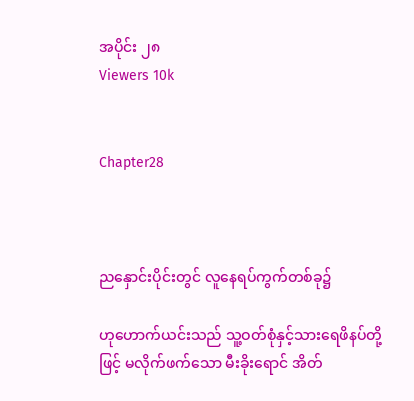အပိုင်း ၂၈
Viewers 10k


Chapter28



ညနှောင်းပိုင်းတွင် လူနေရပ်ကွက်တစ်ခု၌

ဟုဟောက်ယင်းသည် သူ့ဝတ်စုံနှင့်သားရေဖိနပ်တို့ဖြင့် မလိုက်ဖက်သော မီးခိုးရောင် အိတ်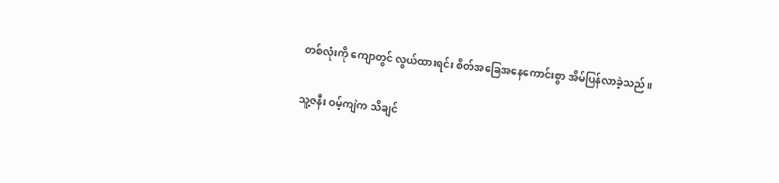တစ်လုံးကို ကျောတွင် လွယ်ထားရင်း စိတ်အခြေအနေကောင်းစွာ အိမ်ပြန်လာခဲ့သည်။

သူ့ဇနီး ဝမ့်ကျဲက သိချင်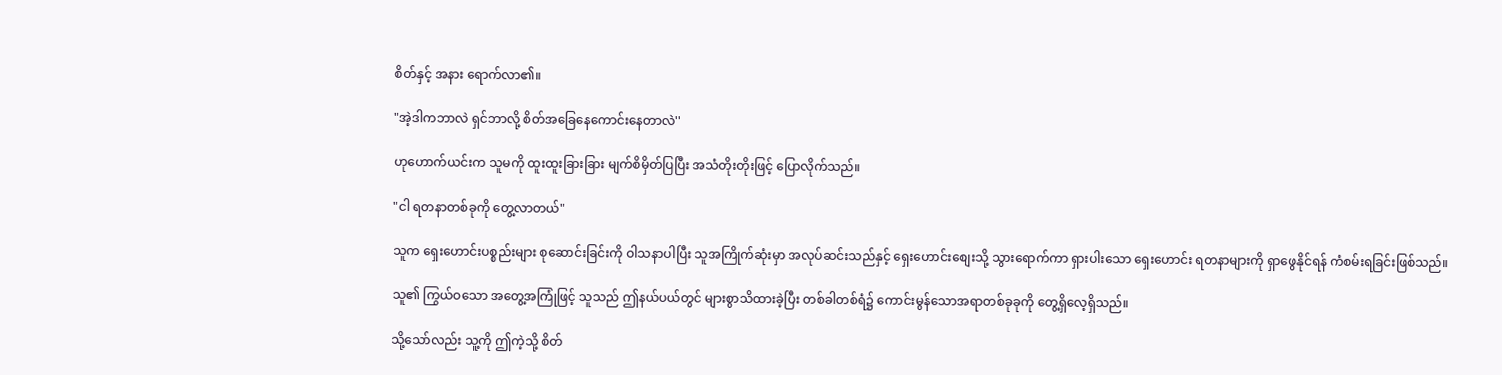စိတ်နှင့် အနား ရောက်လာ၏။

"အဲ့ဒါကဘာလဲ ရှင်ဘာလို့ စိတ်အခြေနေကောင်းနေတာလဲ''

ဟုဟောက်ယင်းက သူမကို ထူးထူးခြားခြား မျက်စိမှိတ်ပြပြီး အသံတိုးတိုးဖြင့် ပြောလိုက်သည်။

"ငါ ရတနာတစ်ခုကို တွေ့လာတယ်"

သူက ရှေးဟောင်းပစ္စည်းများ စုဆောင်းခြင်းကို ဝါသနာပါပြီး သူအကြိုက်ဆုံးမှာ အလုပ်ဆင်းသည်နှင့် ရှေးဟောင်းစျေးသို့ သွားရောက်ကာ ရှားပါးသော ရှေးဟောင်း ရတနာများကို ရှာဖွေနိုင်ရန် ကံစမ်းရခြင်းဖြစ်သည်။

သူ၏ ကြွယ်ဝသော အတွေ့အကြုံဖြင့် သူသည် ဤနယ်ပယ်တွင် များစွာသိထားခဲ့ပြီး တစ်ခါတစ်ရံ၌ ကောင်းမွန်သောအရာတစ်ခုခုကို တွေ့ရှိလေ့ရှိသည်။

သို့သော်လည်း သူ့ကို ဤကဲ့သို့ စိတ်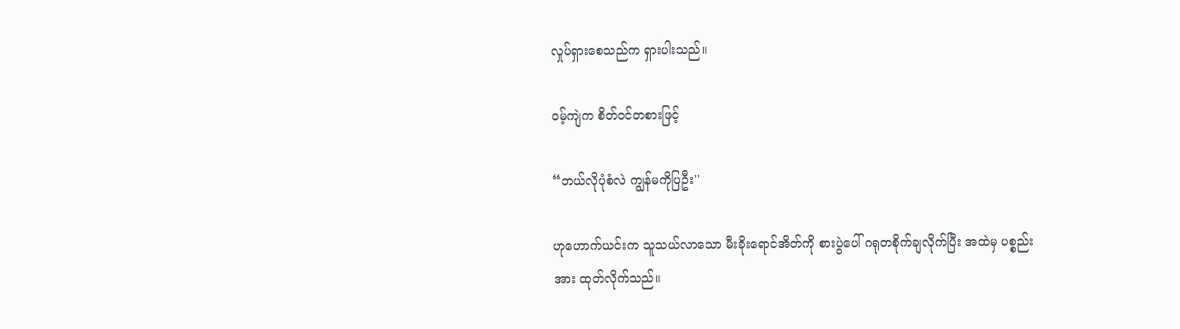လှုပ်ရှားစေသည်က ရှားပါးသည်။

ဝမ့်ကျဲက စိတ်ဝင်တစားဖြင့်

“ဘယ်လိုပုံစံလဲ ကျွန်မကိုပြဦး''

ဟုဟောက်ယင်းက သူသယ်လာသော မီးခိုးရောင်အိတ်ကို စားပွဲပေါ် ဂရုတစိုက်ချလိုက်ပြီး အထဲမှ ပစ္စည်းအား ထုတ်လိုက်သည်။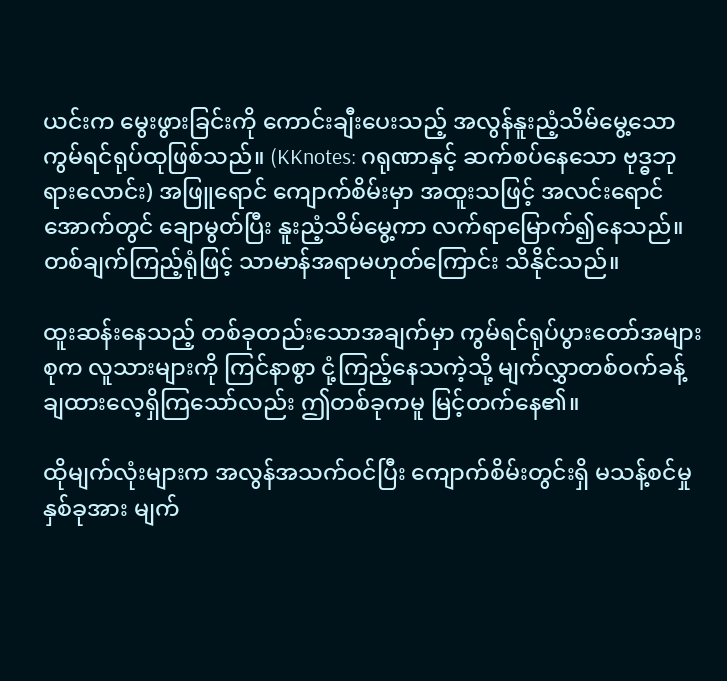ယင်းက မွေးဖွားခြင်းကို ကောင်းချီးပေးသည့် အလွန်နူးညံ့သိမ်မွေ့သောကွမ်ရင်ရုပ်ထုဖြစ်သည်။ (KKnotes: ဂရုဏာနှင့် ဆက်စပ်နေသော ဗုဒ္ဓဘုရားလောင်း) အဖြူရောင် ကျောက်စိမ်းမှာ အထူးသဖြင့် အလင်းရောင်အောက်တွင် ချောမွတ်ပြီး နူးညံ့သိမ်မွေ့ကာ လက်ရာမြောက်၍နေသည်။တစ်ချက်ကြည့်ရုံဖြင့် သာမာန်အရာမဟုတ်ကြောင်း သိနိုင်သည်။

ထူးဆန်းနေသည့် တစ်ခုတည်းသောအချက်မှာ ကွမ်ရင်ရုပ်ပွားတော်အများစုက လူသားများကို ကြင်နာစွာ ငုံ့ကြည့်နေသကဲ့သို့ မျက်လွှာတစ်ဝက်ခန့် ချထားလေ့ရှိကြသော်လည်း ဤတစ်ခုကမူ မြင့်တက်နေ၏။

ထိုမျက်လုံးများက အလွန်အသက်ဝင်ပြီး ကျောက်စိမ်းတွင်းရှိ မသန့်စင်မှုနှစ်ခုအား မျက်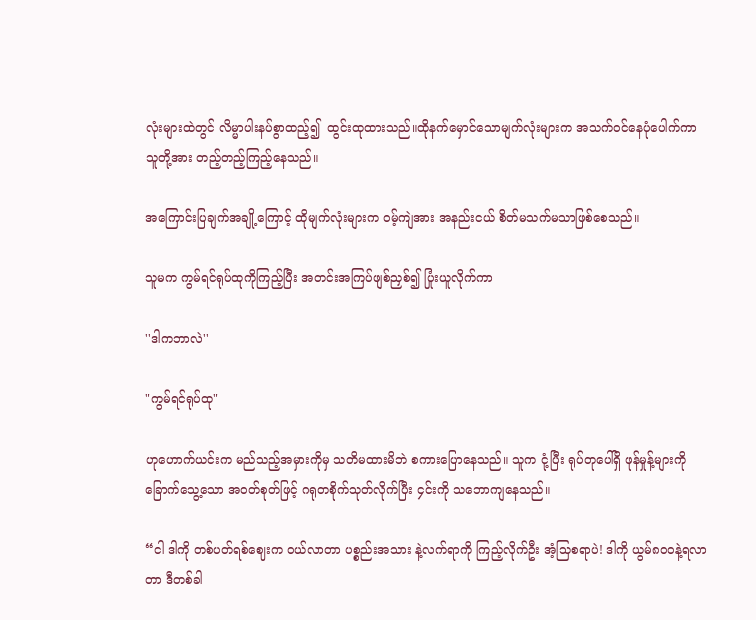လုံးများထဲတွင် လိမ္မာပါးနပ်စွာထည့်၍  ထွင်းထုထားသည်။ထိုနက်မှောင်သောမျက်လုံးများက အသက်ဝင်နေပုံပေါက်ကာ သူတို့အား တည့်တည့်ကြည့်နေသည်။

အကြောင်းပြချက်အချို့ကြောင့် ထိုမျက်လုံးများက ဝမ့်ကျဲအား အနည်းငယ် စိတ်မသက်မသာဖြစ်စေသည်။

သူမက ကွမ်ရင်ရုပ်ထုကိုကြည့်ပြီး အတင်းအကြပ်ဖျစ်ညှစ်၍ ပြုံးယူလိုက်ကာ

''ဒါကဘာလဲ''

"ကွမ်ရင်ရုပ်ထု"

ဟုဟောက်ယင်းက မည်သည့်အမှားကိုမှ သတိမထားမိဘဲ စကားပြောနေသည်။ သူက ငုံ့ပြီး ရုပ်တုပေါ်ရှိ ဖုန်မှုန့်များကို ခြောက်သွေ့သော အဝတ်စုတ်ဖြင့် ဂရုတစိုက်သုတ်လိုက်ပြီး ၄င်းကို သဘောကျနေသည်။

“ငါ ဒါကို တစ်ပတ်ရစ်ဈေးက ဝယ်လာတာ ပစ္စည်းအသား နဲ့လက်ရာကို ကြည့်လိုက်ဦး အံ့သြစရာပဲ! ဒါကို ယွမ်၈၀၀နဲ့ရလာတာ ဒီတစ်ခါ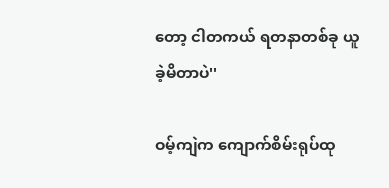တော့ ငါတကယ် ရတနာတစ်ခု ယူခဲ့မိတာပဲ''

ဝမ့်ကျဲက ကျောက်စိမ်းရုပ်ထု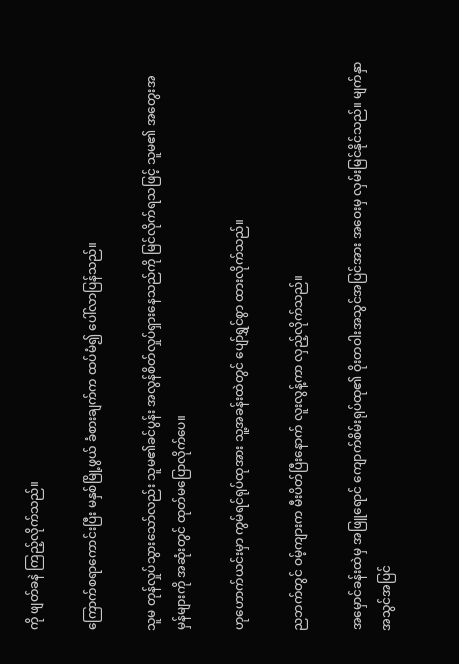ကို ဖျတ်ခနဲ ကြည့်လိုက်သည်။

ကြောက်စရာကောင်းပြီး မနှစ်မြို့ဖွယ် ခံစားချက်က ထပ်မံ၍ ပေါ်လာပြန်သည်။

သူမ တုန်လှုပ်သွားသော်လည်း သူမ၏ခင်ပွန်း အလွန်စိတ်လှုပ်ရှားနေသည်ကို မြင်လိုက်ရသဖြင့် သူမ၏ အတွေးအမှန်များကို အဆုံးတွင် ထုတ်မပြောလိုက်ပေ။

ဟုဟောက်ယင်းမှာ ကွမ်ရင်ရုပ်ထုအား သူ့အခန်းထဲတွင် ပျော်ရွှင်စွာ ထားလိုက်သည်။

ညဘက်တွင် ဝမ့်ကျားက မီးပိတ်ပြီးနောက် လူးလွန့်ကာ လှည့်လိုက်သည်။

အမှောင်ခန်းထဲမှ အဖြူရောင် ကျောက်စိမ်းရုပ်ထု၏ ဝိုးတဝါးအသွင်အပြင်အား အဝေးမှ လှမ်းမြင်နိုင်သည်။ မျက်နှာအသွင်အပြင်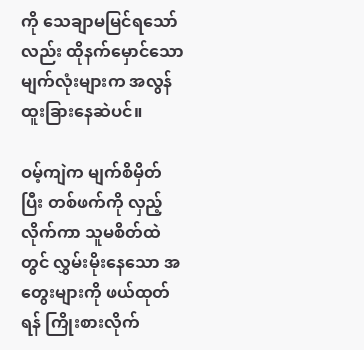ကို သေချာမမြင်ရသော်လည်း ထိုနက်မှောင်သော မျက်လုံးများက အလွန်ထူးခြားနေဆဲပင်။

ဝမ့်ကျဲက မျက်စိမှိတ်ပြီး တစ်ဖက်ကို လှည့် လိုက်ကာ သူမစိတ်ထဲတွင် လွှမ်းမိုးနေသော အတွေးများကို ဖယ်ထုတ်ရန် ကြိုးစားလိုက်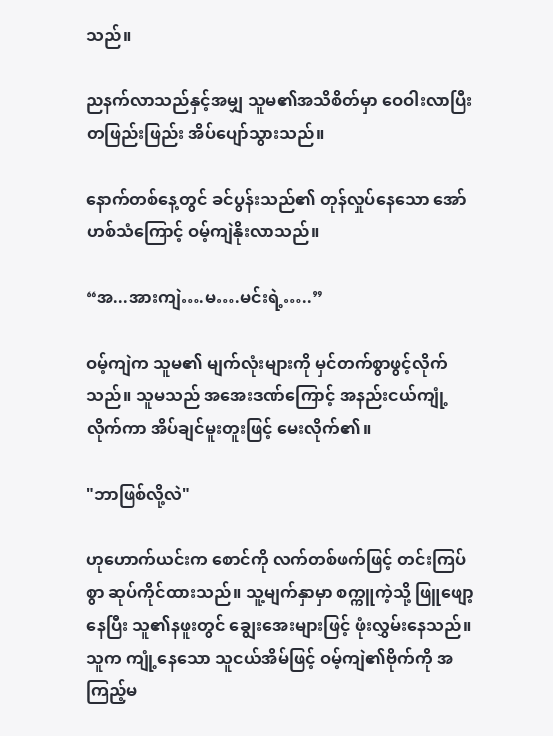သည်။

ညနက်လာသည်နှင့်အမျှ သူမ၏အသိစိတ်မှာ ဝေဝါးလာပြီး တဖြည်းဖြည်း အိပ်ပျော်သွားသည်။

နောက်တစ်နေ့တွင် ခင်ပွန်းသည်၏ တုန်လှုပ်နေသော အော်ဟစ်သံကြောင့် ဝမ့်ကျဲနိုးလာသည်။

“အ...အားကျဲ….မ….မင်းရဲ့…..”

ဝမ့်ကျဲက သူမ၏ မျက်လုံးများကို မှင်တက်စွာဖွင့်လိုက်သည်။ သူမသည် အအေးဒဏ်ကြောင့် အနည်းငယ်ကျုံ့လိုက်ကာ အိပ်ချင်မူးတူးဖြင့် မေးလိုက်၏။

"ဘာဖြစ်လို့လဲ"

ဟုဟောက်ယင်းက စောင်ကို လက်တစ်ဖက်ဖြင့် တင်းကြပ်စွာ ဆုပ်ကိုင်ထားသည်။ သူ့မျက်နှာမှာ စက္ကူကဲ့သို့ ဖြူဖျော့နေပြီး သူ၏နဖူးတွင် ချွေးအေးများဖြင့် ဖုံးလွှမ်းနေသည်။ သူက ကျုံ့နေသော သူငယ်အိမ်ဖြင့် ဝမ့်ကျဲ၏ဗိုက်ကို အကြည့်မ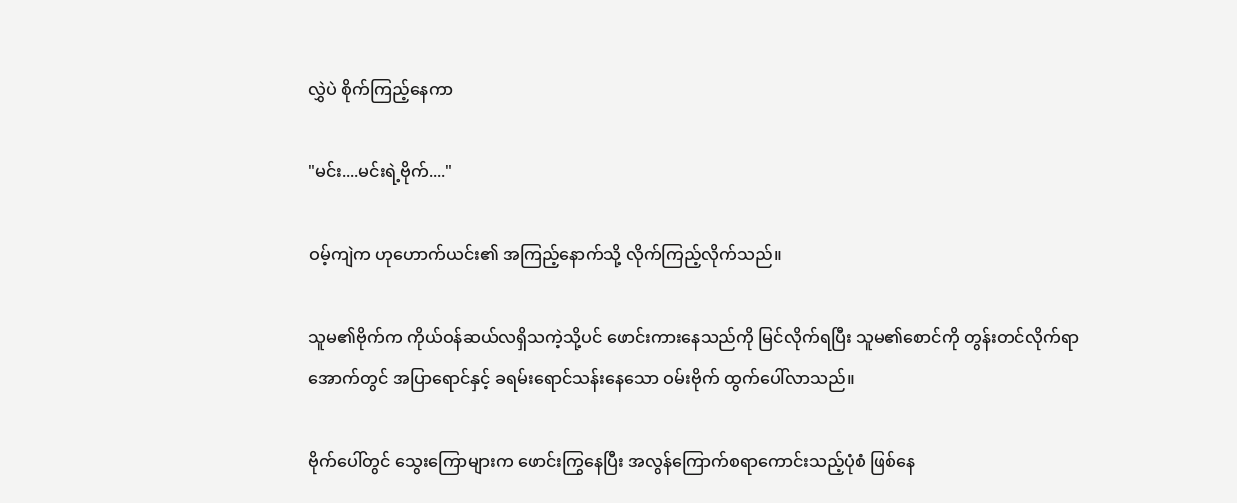လွှဲပဲ စိုက်ကြည့်နေကာ

"မင်း....မင်းရဲ့ဗိုက်...."

ဝမ့်ကျဲက ဟုဟောက်ယင်း၏ အကြည့်နောက်သို့ လိုက်ကြည့်လိုက်သည်။

သူမ၏ဗိုက်က ကိုယ်ဝန်ဆယ်လရှိသကဲ့သို့ပင် ဖောင်းကားနေသည်ကို မြင်လိုက်ရပြီး သူမ၏စောင်ကို တွန်းတင်လိုက်ရာ အောက်တွင် အပြာရောင်နှင့် ခရမ်းရောင်သန်းနေသော ဝမ်းဗိုက် ထွက်ပေါ်လာသည်။

ဗိုက်ပေါ်တွင် သွေးကြောများက ဖောင်းကြွနေပြီး အလွန်ကြောက်စရာကောင်းသည့်ပုံစံ ဖြစ်နေ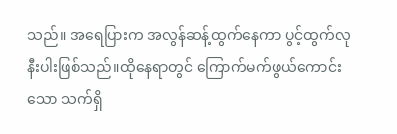သည်။ အရေပြားက အလွန်ဆန့်ထွက်နေကာ ပွင့်ထွက်လုနီးပါးဖြစ်သည်။ထိုနေရာတွင် ကြောက်မက်ဖွယ်ကောင်းသော သက်ရှိ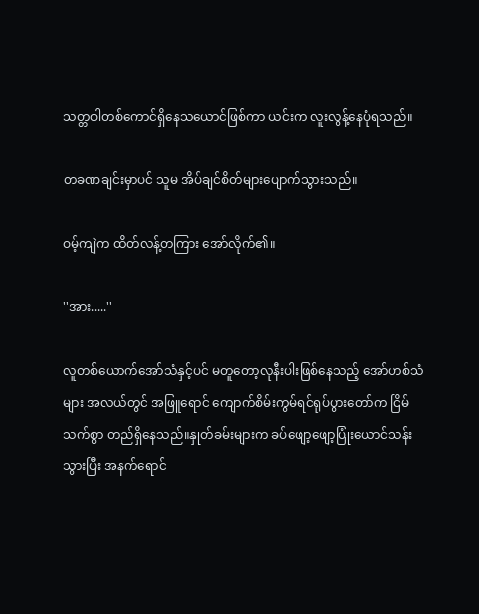သတ္တဝါတစ်ကောင်ရှိနေသယောင်ဖြစ်ကာ ယင်းက လူးလွန့်နေပုံရသည်။

တခဏချင်းမှာပင် သူမ အိပ်ချင်စိတ်များပျောက်သွားသည်။

ဝမ့်ကျဲက ထိတ်လန့်တကြား အော်လိုက်၏။

''အား.....''

လူတစ်ယောက်အော်သံနှင့်ပင် မတူတော့လုနီးပါးဖြစ်နေသည့် အော်ဟစ်သံများ အလယ်တွင် အဖြူရောင် ကျောက်စိမ်းကွမ်ရင်ရုပ်ပွားတော်က ငြိမ်သက်စွာ တည်ရှိနေသည်။နှုတ်ခမ်းများက ခပ်ဖျော့ဖျော့ပြုံးယောင်သန်းသွားပြီး အနက်ရောင်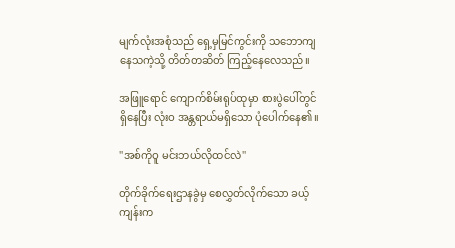မျက်လုံးအစုံသည် ရှေ့မှမြင်ကွင်းကို သဘောကျနေသကဲ့သို့ တိတ်တဆိတ် ကြည့်နေလေသည်။

အဖြူရောင် ကျောက်စိမ်းရုပ်ထုမှာ စားပွဲပေါ်တွင် ရှိနေပြီး လုံးဝ အန္တရာယ်မရှိသော ပုံပေါက်နေ၏။

''အစ်ကိုဝူ မင်းဘယ်လိုထင်လဲ''

တိုက်ခိုက်ရေးဌာနခွဲမှ စေလွှတ်လိုက်သော ခယ့်ကျန်းက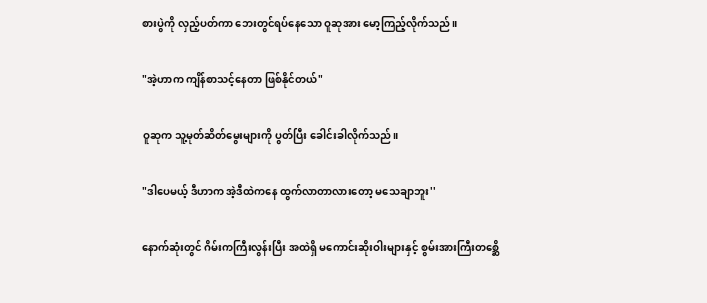စားပွဲကို လှည့်ပတ်ကာ ဘေးတွင်ရပ်နေသော ဝူဆုအား မော့ကြည့်လိုက်သည်။

"အဲ့ဟာက ကျိန်စာသင့်နေတာ ဖြစ်နိုင်တယ်"

ဝူဆုက သူ့မုတ်ဆိတ်မွေးများကို ပွတ်ပြီး ခေါင်းခါလိုက်သည်။

"ဒါပေမယ့် ဒီဟာက အဲ့ဒီထဲကနေ ထွက်လာတာလားတော့ မသေချာဘူး''

နောက်ဆုံးတွင် ဂိမ်းကကြီးလွန်းပြီး အထဲရှိ မကောင်းဆိုးဝါးများနှင့် စွမ်းအားကြီးတစ္ဆေိ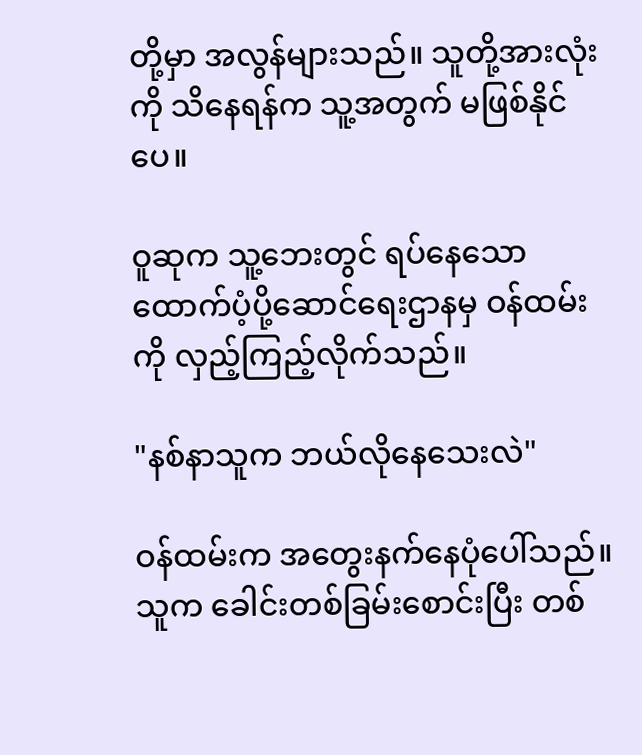တို့မှာ အလွန်များသည်။ သူတို့အားလုံးကို သိနေရန်က သူ့အတွက် မဖြစ်နိုင်ပေ။

ဝူဆုက သူ့ဘေးတွင် ရပ်နေသော ထောက်ပံ့ပို့ဆောင်ရေးဌာနမှ ဝန်ထမ်းကို လှည့်ကြည့်လိုက်သည်။

"နစ်နာသူက ဘယ်လိုနေသေးလဲ"

ဝန်ထမ်းက အတွေးနက်နေပုံပေါ်သည်။ သူက ခေါင်းတစ်ခြမ်းစောင်းပြီး တစ်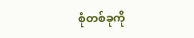စုံတစ်ခုကို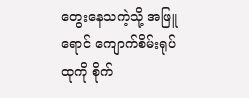တွေးနေသကဲ့သို့ အဖြူရောင် ကျောက်စိမ်းရုပ်ထုကို စိုက်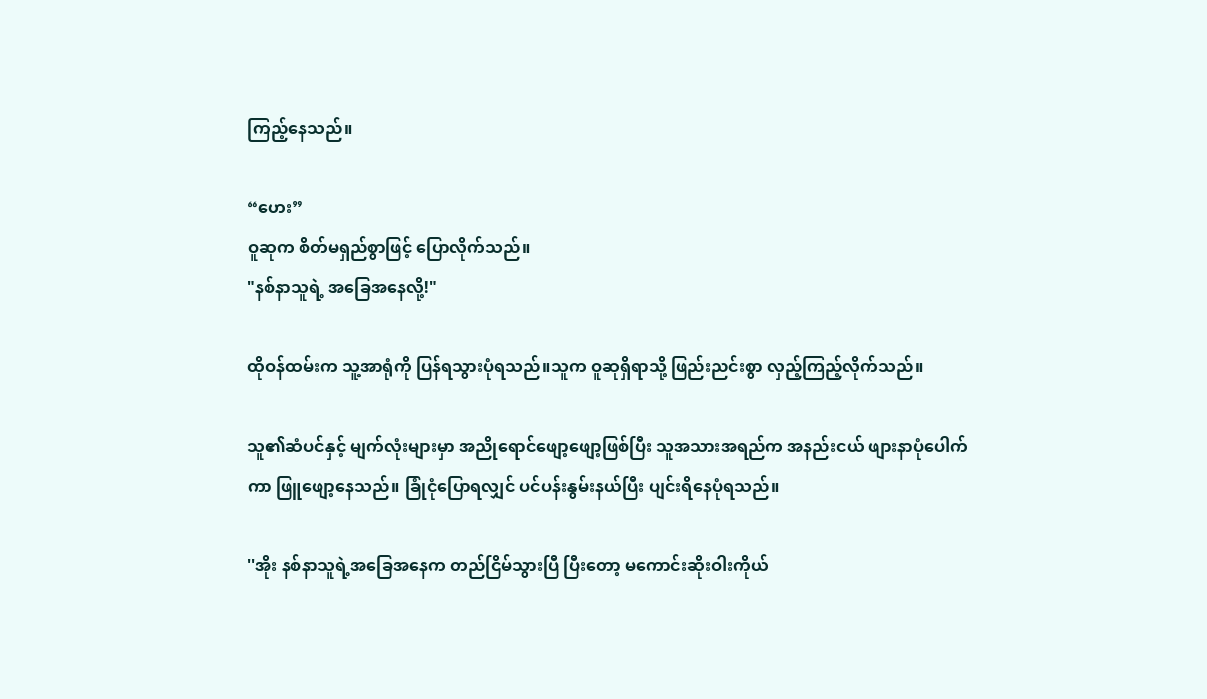ကြည့်နေသည်။

“ဟေး”
ဝူဆုက စိတ်မရှည်စွာဖြင့် ပြောလိုက်သည်။
"နစ်နာသူရဲ့ အခြေအနေလို့!"

ထိုဝန်ထမ်းက သူ့အာရုံကို ပြန်ရသွားပုံရသည်။သူက ဝူဆုရှိရာသို့ ဖြည်းညင်းစွာ လှည့်ကြည့်လိုက်သည်။

သူ၏ဆံပင်နှင့် မျက်လုံးများမှာ အညိုရောင်ဖျော့ဖျော့ဖြစ်ပြီး သူအသားအရည်က အနည်းငယ် ဖျားနာပုံပေါက်ကာ ဖြူဖျော့နေသည်။ ခြုံငုံပြောရလျှင် ပင်ပန်းနွမ်းနယ်ပြီး ပျင်းရိနေပုံရသည်။

''အိုး နစ်နာသူရဲ့အခြေအနေက တည်ငြိမ်သွားပြီ ပြီးတော့ မကောင်းဆိုးဝါးကိုယ်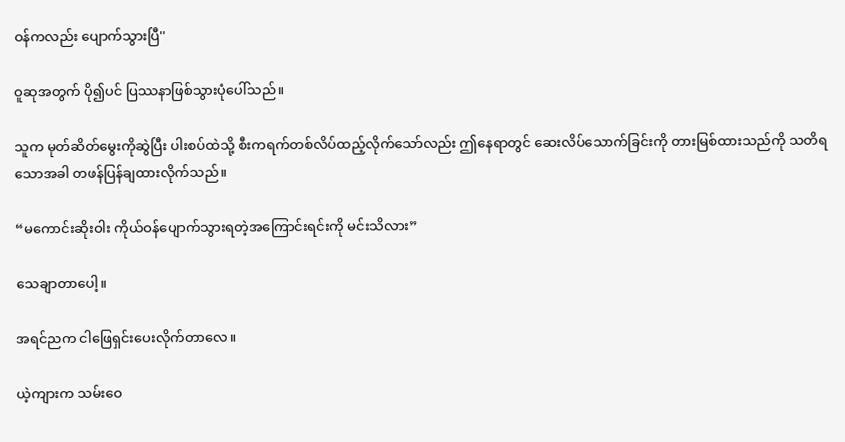ဝန်ကလည်း ပျောက်သွားပြီ''

ဝူဆုအတွက် ပို၍ပင် ပြဿနာဖြစ်သွားပုံပေါ်သည်။

သူက မုတ်ဆိတ်မွေးကိုဆွဲပြီး ပါးစပ်ထဲသို့ စီးကရက်တစ်လိပ်ထည့်လိုက်သော်လည်း ဤနေရာတွင် ဆေးလိပ်သောက်ခြင်းကို တားမြစ်ထားသည်ကို သတိရသောအခါ တဖန်ပြန်ချထားလိုက်သည်။

“မကောင်းဆိုးဝါး ကိုယ်ဝန်ပျောက်သွားရတဲ့အကြောင်းရင်းကို မင်းသိလား”

သေချာတာပေါ့။

အရင်ညက ငါဖြေရှင်းပေးလိုက်တာလေ။

ယဲ့ကျားက သမ်းဝေ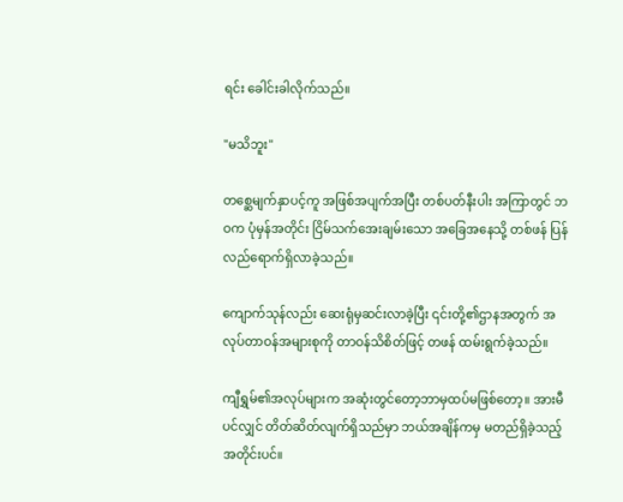ရင်း ခေါင်းခါလိုက်သည်။

"မသိဘူး"

တစ္ဆေမျက်နှာပင့်ကူ အဖြစ်အပျက်အပြီး တစ်ပတ်နီးပါး အကြာတွင် ဘဝက ပုံမှန်အတိုင်း ငြိမ်သက်အေးချမ်းသော အခြေအနေသို့ တစ်ဖန် ပြန်လည်ရောက်ရှိလာခဲ့သည်။

ကျောက်သုန်လည်း ဆေးရုံမှဆင်းလာခဲ့ပြီး ၎င်းတို့၏ဌာနအတွက် အလုပ်တာဝန်အများစုကို တာဝန်သိစိတ်ဖြင့် တဖန် ထမ်းရွက်ခဲ့သည်။

ကျီရွှမ်၏အလုပ်များက အဆုံးတွင်တော့ဘာမှထပ်မဖြစ်တော့။ အားမီပင်လျှင် တိတ်ဆိတ်လျက်ရှိသည်မှာ ဘယ်အချိန်ကမှ မတည်ရှိခဲ့သည့်အတိုင်းပင်။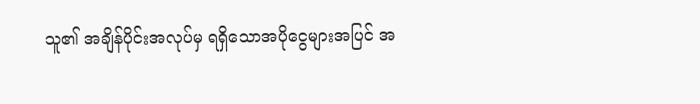သူ၏ အချိန်ပိုင်းအလုပ်မှ ရရှိသောအပိုငွေများအပြင် အ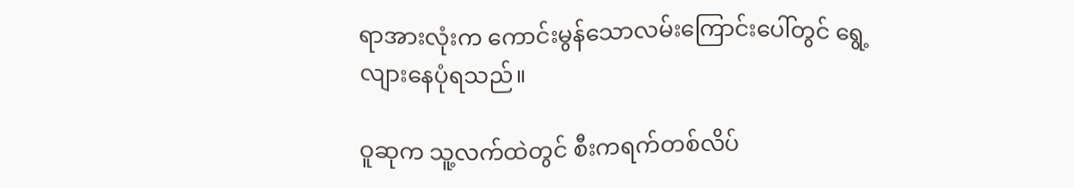ရာအားလုံးက ကောင်းမွန်သောလမ်းကြောင်းပေါ်တွင် ရွေ့လျားနေပုံရသည်။

ဝူဆုက သူ့လက်ထဲတွင် စီးကရက်တစ်လိပ်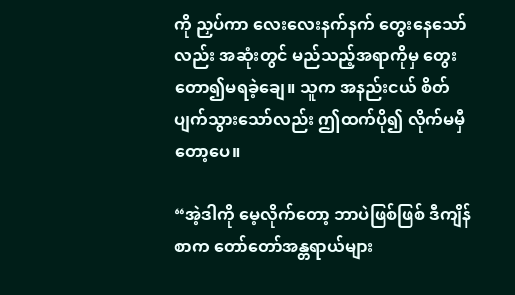ကို ညှပ်ကာ လေးလေးနက်နက် တွေးနေသော်လည်း အဆုံးတွင် မည်သည့်အရာကိုမှ တွေးတော၍မရခဲ့ချေ။ သူက အနည်းငယ် စိတ်ပျက်သွားသော်လည်း ဤထက်ပို၍ လိုက်မမှီတော့ပေ။

“အဲ့ဒါကို မေ့လိုက်တော့ ဘာပဲဖြစ်ဖြစ် ဒီကျိန်စာက တော်တော်အန္တရာယ်များ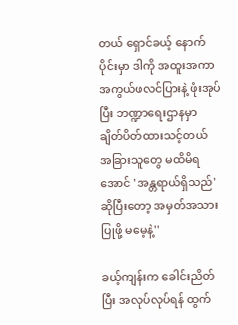တယ် ရှောင်ခယ့် နောက်ပိုင်းမှာ ဒါကို အထူးအကာအကွယ်ဖလင်ပြားနဲ့ ဖုံးအုပ်ပြီး ဘဏ္ဍာရေးဌာနမှာ ချိတ်ပိတ်ထားသင့်တယ် အခြားသူတွေ မထိမိရအောင် 'အန္တရာယ်ရှိသည်' ဆိုပြီးတော့ အမှတ်အသားပြုဖို့ မမေ့နဲ့''

ခယ့်ကျန်းက ခေါင်းညိတ်ပြီး အလုပ်လုပ်ရန် ထွက်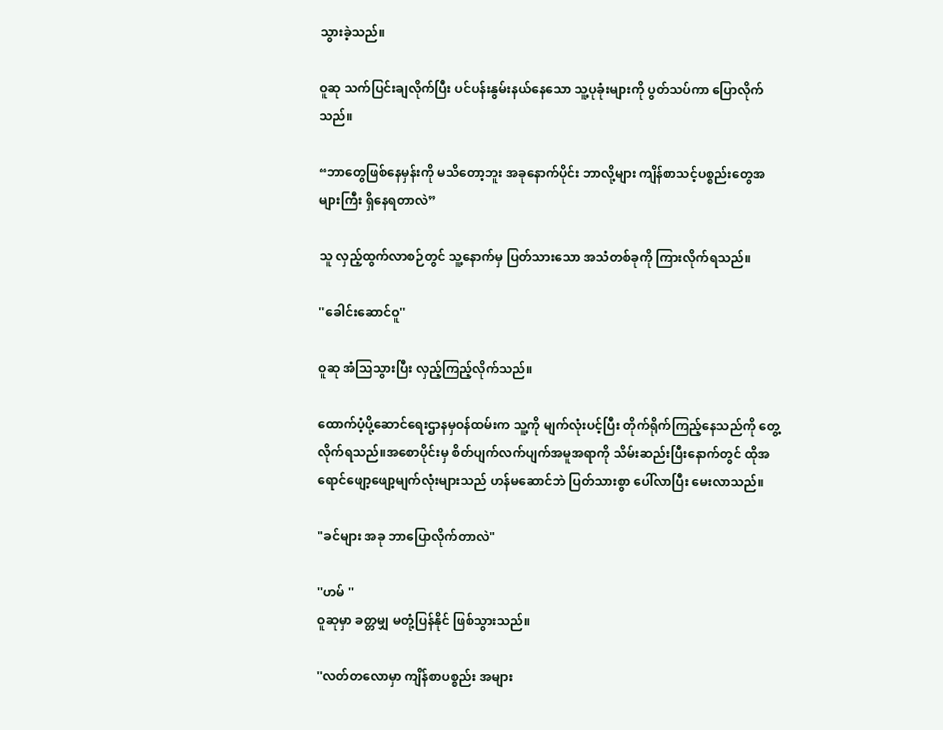သွားခဲ့သည်။

ဝူဆု သက်ပြင်းချလိုက်ပြီး ပင်ပန်းနွမ်းနယ်နေသော သူ့ပုခုံးများကို ပွတ်သပ်ကာ ပြောလိုက်သည်။

“ဘာတွေဖြစ်နေမှန်းကို မသိတော့ဘူး အခုနောက်ပိုင်း ဘာလို့များ ကျိန်စာသင့်ပစ္စည်းတွေအများကြီး ရှိနေရတာလဲ”

သူ လှည့်ထွက်လာစဉ်တွင် သူ့နောက်မှ ပြတ်သားသော အသံတစ်ခုကို ကြားလိုက်ရသည်။

''ခေါင်းဆောင်ဝူ''

ဝူဆု အံသြသွားပြီး လှည့်ကြည့်လိုက်သည်။

ထောက်ပံ့ပို့ဆောင်ရေးဌာနမှဝန်ထမ်းက သူ့ကို မျက်လုံးပင့်ပြီး တိုက်ရိုက်ကြည့်နေသည်ကို တွေ့လိုက်ရသည်။အစောပိုင်းမှ စိတ်ပျက်လက်ပျက်အမူအရာကို သိမ်းဆည်းပြီးနောက်တွင် ထိုအရောင်ဖျော့ဖျော့မျက်လုံးများသည် ဟန်မဆောင်ဘဲ ပြတ်သားစွာ ပေါ်လာပြီး မေးလာသည်။

"ခင်များ အခု ဘာပြောလိုက်တာလဲ"

''ဟမ် ''
ဝူဆုမှာ ခတ္တမျှ မတုံ့ပြန်နိုင် ဖြစ်သွားသည်။

''လတ်တလောမှာ ကျိန်စာပစ္စည်း အများ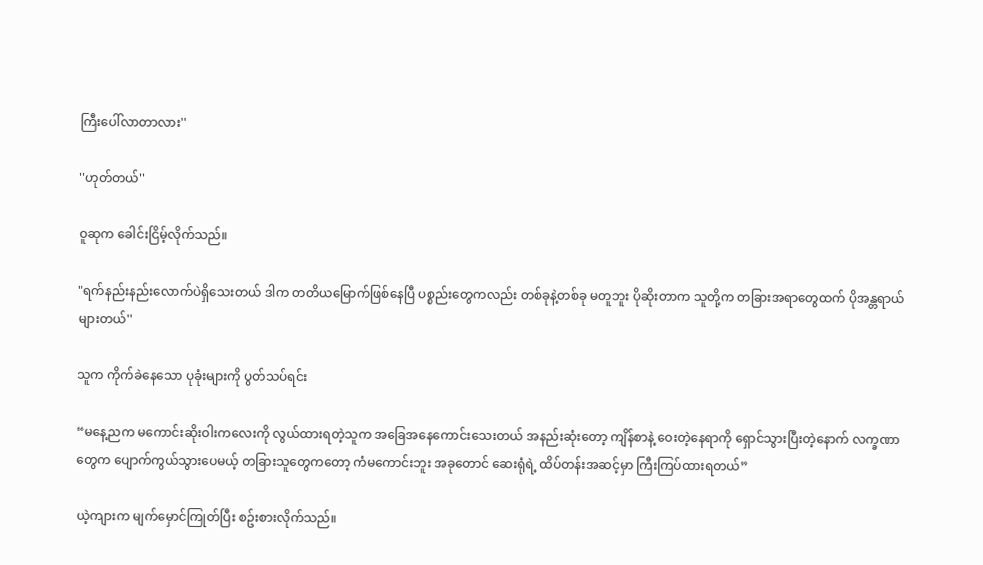ကြီးပေါ်လာတာလား''

''ဟုတ်တယ်''

ဝူဆုက ခေါင်းငြိမ့်လိုက်သည်။

"ရက်နည်းနည်းလောက်ပဲရှိသေးတယ် ဒါက တတိယမြောက်ဖြစ်နေပြီ ပစ္စည်းတွေကလည်း တစ်ခုနဲ့တစ်ခု မတူဘူး ပိုဆိုးတာက သူတို့က တခြားအရာတွေထက် ပိုအန္တရာယ်များတယ်''

သူက ကိုက်ခဲနေသော ပုခုံးများကို ပွတ်သပ်ရင်း

“မနေ့ညက မကောင်းဆိုးဝါးကလေးကို လွယ်ထားရတဲ့သူက အခြေအနေကောင်းသေးတယ် အနည်းဆုံးတော့ ကျိန်စာနဲ့ ဝေးတဲ့နေရာကို ရှောင်သွားပြီးတဲ့နောက် လက္ခဏာတွေက ပျောက်ကွယ်သွားပေမယ့် တခြားသူတွေကတော့ ကံမကောင်းဘူး အခုတောင် ဆေးရုံရဲ့ ထိပ်တန်းအဆင့်မှာ ကြီးကြပ်ထားရတယ်”

ယဲ့ကျားက မျက်မှောင်ကြုတ်ပြီး စဥ်းစားလိုက်သည်။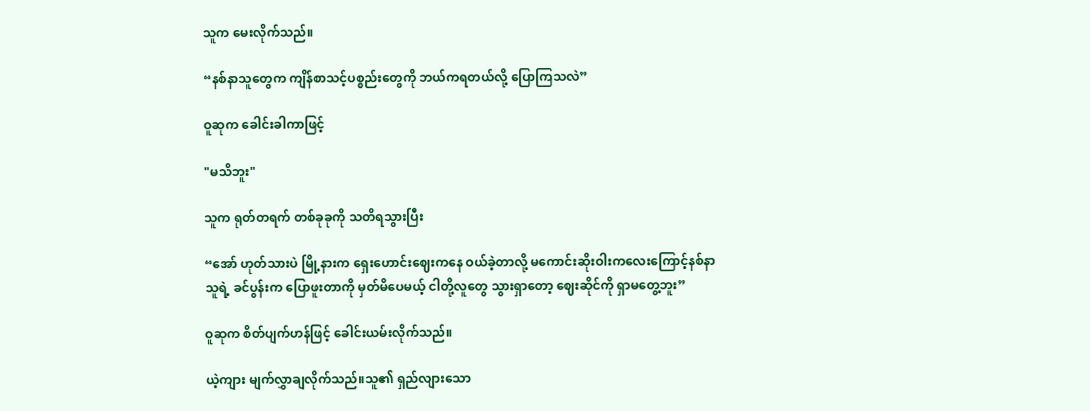သူက မေးလိုက်သည်။

“နစ်နာသူတွေက ကျိန်စာသင့်ပစ္စည်းတွေကို ဘယ်ကရတယ်လို့ ပြောကြသလဲ”

ဝူဆုက ခေါင်းခါကာဖြင့်

"မသိဘူး"

သူက ရုတ်တရက် တစ်ခုခုကို သတိရသွားပြီး

“အော် ဟုတ်သားပဲ မြို့နားက ရှေးဟောင်းဈေးကနေ ဝယ်ခဲ့တာလို့ မကောင်းဆိုးဝါးကလေးကြောင့်နစ်နာသူရဲ့ ခင်ပွန်းက ပြောဖူးတာကို မှတ်မိပေမယ့် ငါတို့လူတွေ သွားရှာတော့ ဈေးဆိုင်ကို ရှာမတွေ့ဘူး”

ဝူဆုက စိတ်ပျက်ဟန်ဖြင့် ခေါင်းယမ်းလိုက်သည်။

ယဲ့ကျား မျက်လွှာချလိုက်သည်။သူ၏ ရှည်လျားသော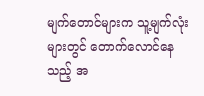မျက်တောင်များက သူ့မျက်လုံးများတွင် တောက်လောင်နေသည့် အ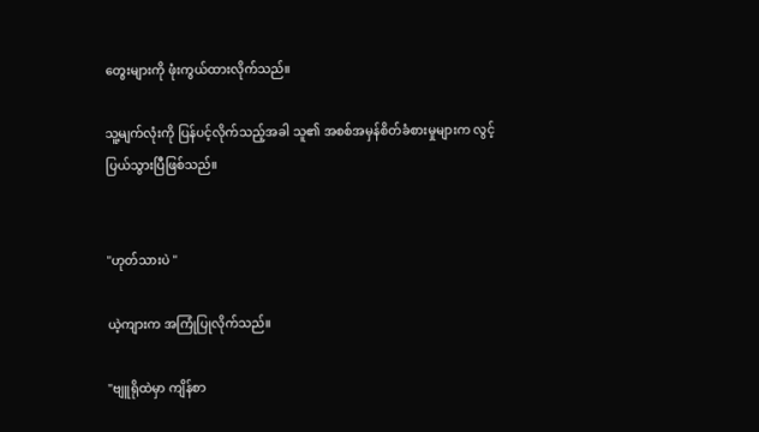တွေးများကို ဖုံးကွယ်ထားလိုက်သည်။

သူ့မျက်လုံးကို ပြန်ပင့်လိုက်သည့်အခါ သူ၏ အစစ်အမှန်စိတ်ခံစားမှုများက လွင့်ပြယ်သွားပြီဖြစ်သည်။


"ဟုတ်သားပဲ "

ယဲ့ကျားက အကြုံပြုလိုက်သည်။

"ဗျူရိုထဲမှာ ကျိန်စာ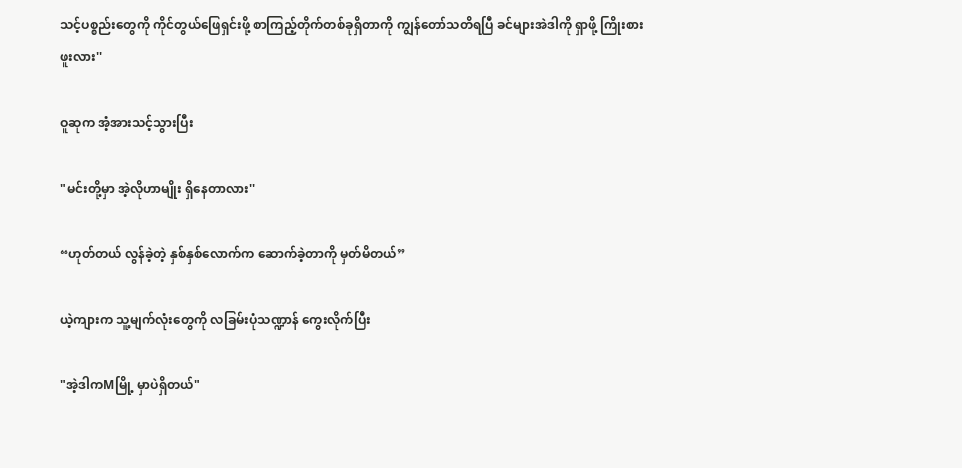သင့်ပစ္စည်းတွေကို ကိုင်တွယ်ဖြေရှင်းဖို့ စာကြည့်တိုက်တစ်ခုရှိတာကို ကျွန်တော်သတိရပြီ ခင်များအဲဒါကို ရှာဖို့ ကြိုးစားဖူးလား''

ဝူဆုက အံ့အားသင့်သွားပြီး

"မင်းတို့မှာ အဲ့လိုဟာမျိုး ရှိနေတာလား''

“ဟုတ်တယ် လွန်ခဲ့တဲ့ နှစ်နှစ်လောက်က ဆောက်ခဲ့တာကို မှတ်မိတယ်”

ယဲ့ကျားက သူ့မျက်လုံးတွေကို လခြမ်းပုံသဏ္ဍာန် ကွေးလိုက်ပြီး

"အဲ့ဒါကMမြို့ မှာပဲရှိတယ်"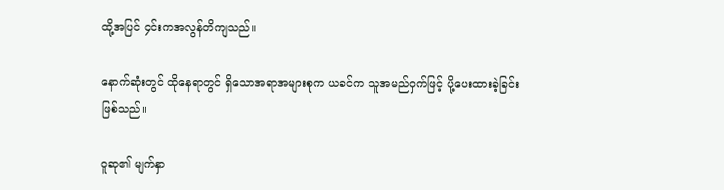ထို့အပြင် ၄င်းကအလွန်တိကျသည်။

နောက်ဆုံးတွင် ထိုနေရာတွင် ရှိသောအရာအများစုက ယခင်က သူအမည်ဝှက်ဖြင့် ပို့ပေးထားခဲ့ခြင်းဖြစ်သည်။

ဝူဆု၏ မျက်နှာ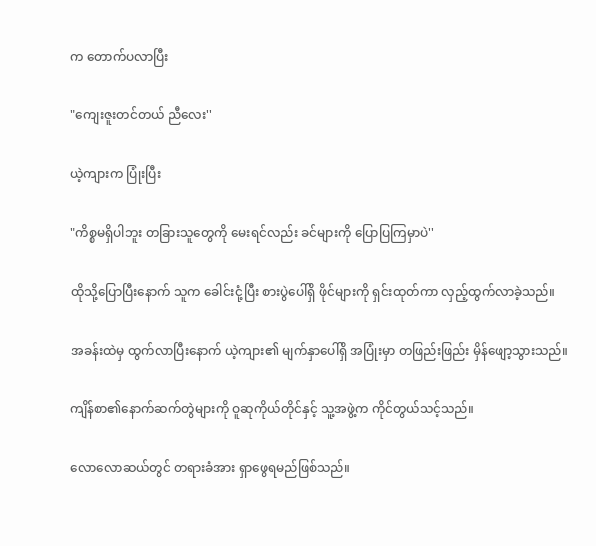က တောက်ပလာပြီး

"ကျေးဇူးတင်တယ် ညီလေး''

ယဲ့ကျားက ပြုံးပြီး

"ကိစ္စမရှိပါဘူး တခြားသူတွေကို မေးရင်လည်း ခင်များကို ပြောပြကြမှာပဲ''

ထိုသို့ပြောပြီးနောက် သူက ခေါင်းငုံ့ပြီး စားပွဲပေါ်ရှိ ဖိုင်များကို ရှင်းထုတ်ကာ လှည့်ထွက်လာခဲ့သည်။

အခန်းထဲမှ ထွက်လာပြီးနောက် ယဲ့ကျား၏ မျက်နှာပေါ်ရှိ အပြုံးမှာ တဖြည်းဖြည်း မှိန်ဖျော့သွားသည်။

ကျိန်စာ၏နောက်ဆက်တွဲများကို ဝူဆုကိုယ်တိုင်နှင့် သူ့အဖွဲ့က ကိုင်တွယ်သင့်သည်။

လောလောဆယ်တွင် တရားခံအား ရှာဖွေရမည်ဖြစ်သည်။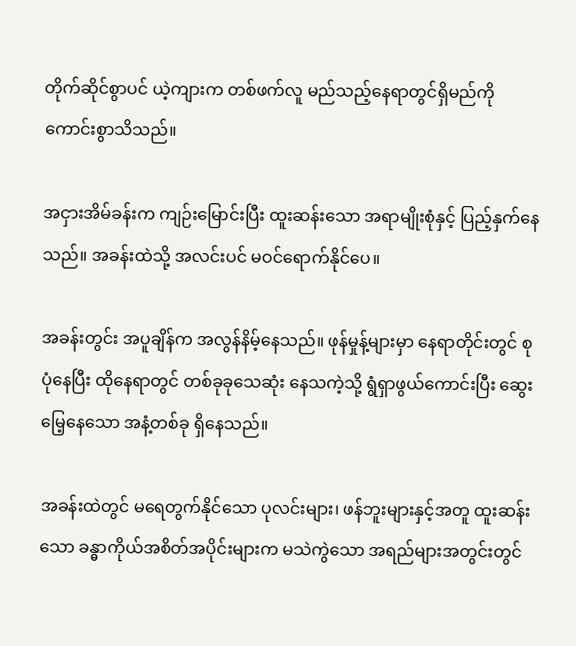တိုက်ဆိုင်စွာပင် ယဲ့ကျားက တစ်ဖက်လူ မည်သည့်နေရာတွင်ရှိမည်ကို ကောင်းစွာသိသည်။

အငှားအိမ်ခန်းက ကျဉ်းမြောင်းပြီး ထူးဆန်းသော အရာမျိုးစုံနှင့် ပြည့်နှက်နေသည်။ အခန်းထဲသို့ အလင်းပင် မဝင်ရောက်နိုင်ပေ။

အခန်းတွင်း အပူချိန်က အလွန်နိမ့်နေသည်။ ဖုန်မှုန့်များမှာ နေရာတိုင်းတွင် စုပုံနေပြီး ထိုနေရာတွင် တစ်ခုခုသေဆုံး နေသကဲ့သို့ ရွံရှာဖွယ်ကောင်းပြီး ဆွေးမြေ့နေသော အနံ့တစ်ခု ရှိနေသည်။

အခန်းထဲတွင် မရေတွက်နိုင်သော ပုလင်းများ၊ ဖန်ဘူးများနှင့်အတူ ထူးဆန်းသော ခန္ဓာကိုယ်အစိတ်အပိုင်းများက မသဲကွဲသော အရည်များအတွင်းတွင်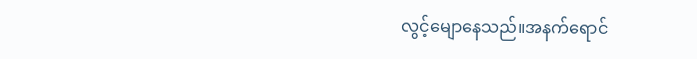လွင့်မျောနေသည်။အနက်ရောင်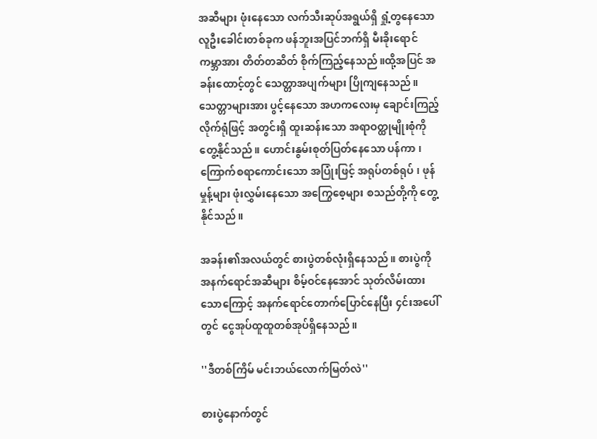အဆီများ ဖုံးနေသော လက်သီးဆုပ်အရွယ်ရှိ ရှုံ့တွနေသော လူဦးခေါင်းတစ်ခုက ဖန်ဘူးအပြင်ဘက်ရှိ မီးခိုးရောင်ကမ္ဘာအား တိတ်တဆိတ် စိုက်ကြည့်နေသည်။ထို့အပြင် အခန်းထောင့်တွင် သေတ္တာအပျက်များ ပြိုကျနေသည်။သေတ္တာများအား ပွင့်နေသော အဟကလေးမှ ချောင်းကြည့်လိုက်ရုံဖြင့် အတွင်းရှိ ထူးဆန်းသော အရာဝတ္ထုမျိုးစုံကို တွေ့နိုင်သည်။ ဟောင်းနွမ်းစုတ်ပြတ်နေသော ပန်ကာ၊ ကြောက်စရာကောင်းသော အပြုံးဖြင့် အရုပ်တစ်ရုပ်၊ ဖုန်မှုန့်များ ဖုံးလွှမ်းနေသော အကြွေစေ့များ စသည်တို့ကို တွေ့နိုင်သည်။

အခန်း၏အလယ်တွင် စားပွဲတစ်လုံးရှိနေသည်။ စားပွဲကို အနက်ရောင်အဆီများ စိမ့်ဝင်နေအောင် သုတ်လိမ်းထားသောကြောင့် အနက်ရောင်တောက်ပြောင်နေပြီး ၄င်းအပေါ်တွင် ငွေအုပ်ထူထူတစ်အုပ်ရှိနေသည်။

''ဒီတစ်ကြိမ် မင်းဘယ်လောက်မြတ်လဲ''

စားပွဲနောက်တွင်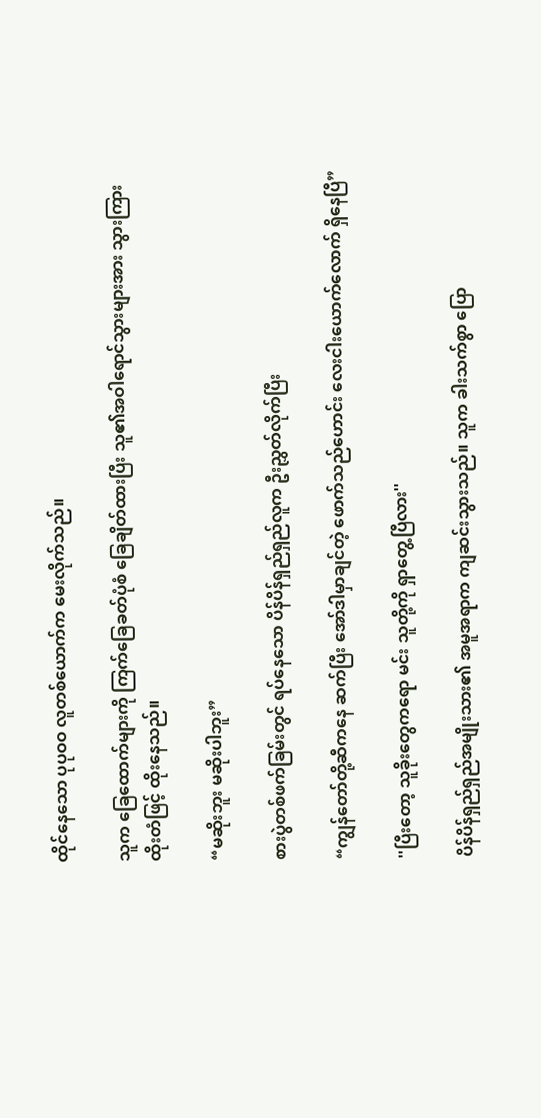ထိုင်နေသော ပုပုဝဝ လူတစ်ယောက်က မေးလိုက်သည်။

သူက ခြေထောက်များကို ကြက်ခြေခတ်ပုံစံ ခြေချိတ်ထားပြီး သူ၏အဝါရောင်သွားများအား သွားကြားထိုးတံဖြင့် ထိုးနေသည်။

“မဆိုးဘူး မဆိုးပါဘူး”

စားပွဲတစ်ဖက်ခြမ်းတွင် ရပ်နေသော ပိန်ပိန်ရှည်ရှည်လူက ဦးညွှတ်လိုက်ပြီး

“ကျွန်တော်တို့ဆီကနေ ဆက်ပြီး အော်ဒါမှာချင်တဲ့ ဖောက်သည်ဟောင်း လေးငါးယောက်လောက် ရှိနေပြီ”

''ပြီးတော့ သူခိုးတွေကရော မင်း သူတို့ကို ရှာတွေ့ပြီလား''

ပိန်ပိန်ရှည်ရှည်အမျိုးသား၏ အမူအရာက ကျဆင်းသွားသည်။ သူက ခါးသက်စွာ ပြော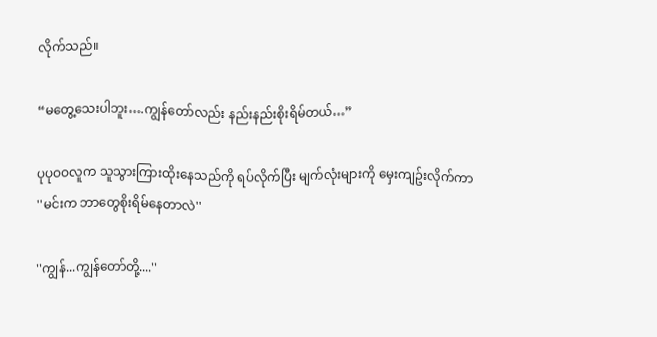လိုက်သည်။

“မတွေ့သေးပါဘူး….ကျွန်တော်လည်း နည်းနည်းစိုးရိမ်တယ်…”

ပုပုဝဝလူက သူသွားကြားထိုးနေသည်ကို ရပ်လိုက်ပြီး မျက်လုံးများကို မှေးကျဥ်းလိုက်ကာ
''မင်းက ဘာတွေစိုးရိမ်နေတာလဲ''

''ကျွန်...ကျွန်တော်တို့....''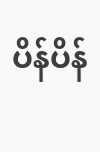ပိန်ပိန်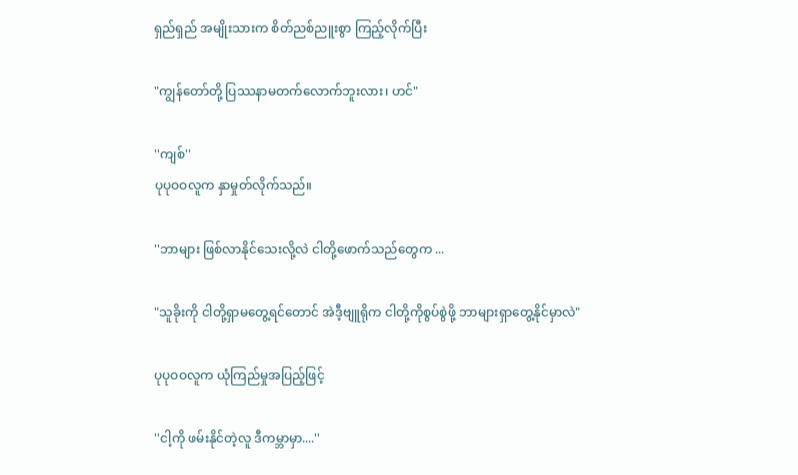ရှည်ရှည် အမျိုးသားက စိတ်ညစ်ညူးစွာ ကြည့်လိုက်ပြီး

"ကျွန်တော်တို့ ပြဿနာမတက်လောက်ဘူးလား၊ ဟင်"

''ကျစ်''
ပုပုဝဝလူက နှာမှုတ်လိုက်သည်။

''ဘာများ ဖြစ်လာနိုင်သေးလို့လဲ ငါတို့ဖောက်သည်တွေက ...

"သူခိုးကို ငါတို့ရှာမတွေ့ရင်တောင် အဲဒီ့ဗျူရိုက ငါတို့ကိုစွပ်စွဲဖို့ ဘာများရှာတွေ့နိုင်မှာလဲ"

ပုပုဝဝလူက ယုံကြည်မှုအပြည့်ဖြင့်

''ငါ့ကို ဖမ်းနိုင်တဲ့လူ ဒီကမ္ဘာမှာ....''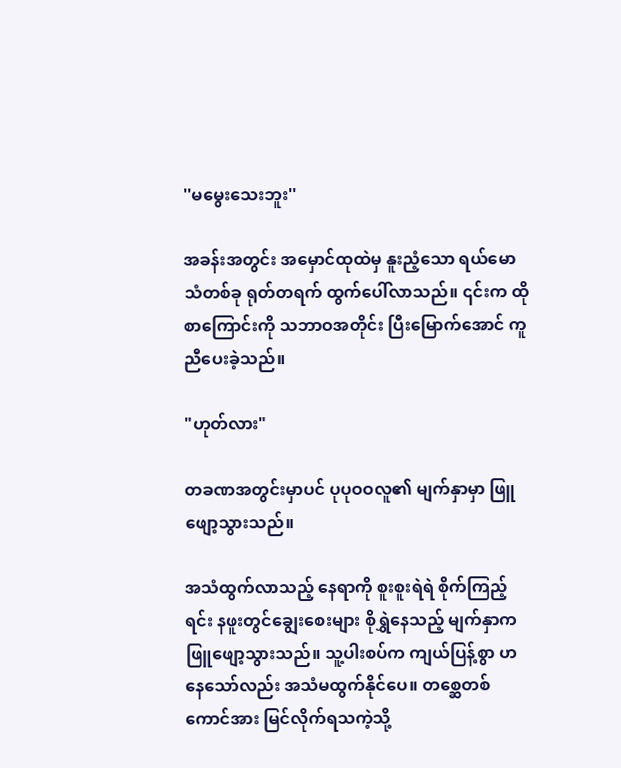''မမွေးသေးဘူး''

အခန်းအတွင်း အမှောင်ထုထဲမှ နူးညံ့သော ရယ်မောသံတစ်ခု ရုတ်တရက် ထွက်ပေါ်လာသည်။ ၎င်းက ထိုစာကြောင်းကို သဘာဝအတိုင်း ပြီးမြောက်အောင် ကူညီပေးခဲ့သည်။

"ဟုတ်လား"

တခဏအတွင်းမှာပင် ပုပုဝဝလူ၏ မျက်နှာမှာ ဖြူဖျော့သွားသည်။

အသံထွက်လာသည့် နေရာကို စူးစူးရဲရဲ စိုက်ကြည့်ရင်း နဖူးတွင်ချွေးစေးများ စိုရွှဲနေသည့် မျက်နှာက ဖြူဖျော့သွားသည်။ သူ့ပါးစပ်က ကျယ်ပြန့်စွာ ဟနေသော်လည်း အသံမထွက်နိုင်ပေ။ တစ္ဆေတစ်ကောင်အား မြင်လိုက်ရသကဲ့သို့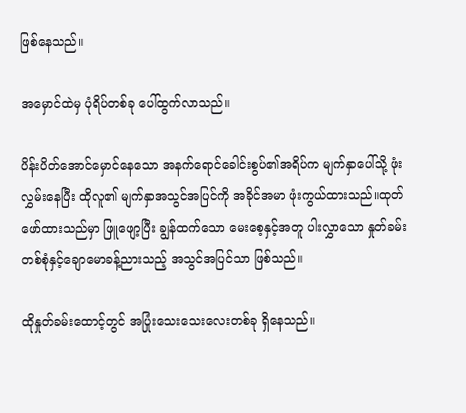ဖြစ်နေသည်။

အမှောင်ထဲမှ ပုံရိပ်တစ်ခု ပေါ်ထွက်လာသည်။

ပိန်းပိတ်အောင်မှောင်နေသော အနက်ရောင်ခေါင်းစွပ်၏အရိပ်က မျက်နှာပေါ်သို့ ဖုံးလွှမ်းနေပြီး ထိုလူ၏ မျက်နှာအသွင်အပြင်ကို အခိုင်အမာ ဖုံးကွယ်ထားသည်။ထုတ်ဖော်ထားသည်မှာ ဖြူဖျော့ပြီး ချွန်ထက်သော မေးစေ့နှင့်အတူ ပါးလွှာသော နှုတ်ခမ်းတစ်စုံနှင့်ချောမောခန့်ညားသည့် အသွင်အပြင်သာ ဖြစ်သည်။

ထိုနှုတ်ခမ်းထောင့်တွင် အပြုံးသေးသေးလေးတစ်ခု ရှိနေသည်။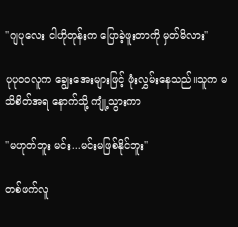''ဂျပုလေး ငါဟိုတုန်းက ပြောခဲ့ဖူးတာကို မှတ်မိလား''

ပုပုဝဝလူက ချွေးအေးများဖြင့် ဖုံးလွှမ်းနေသည်။သူက မသိစိတ်အရ နောက်သို့ ကျုံ့သွားကာ

''မဟုတ်ဘူး မင်း...မင်းမဖြစ်နိုင်ဘူး''

တစ်ဖက်လူ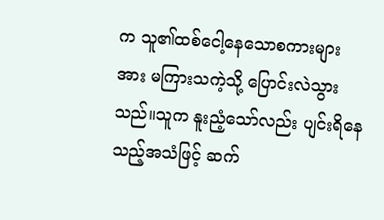က သူ၏ထစ်ငေါ့နေသောစကားများအား မကြားသကဲ့သို့ ပြောင်းလဲသွားသည်။သူက နူးညံ့သော်လည်း ပျင်းရိနေသည့်အသံဖြင့် ဆက်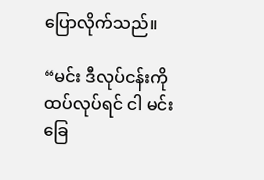ပြောလိုက်သည်။

“မင်း ဒီလုပ်ငန်းကို ထပ်လုပ်ရင် ငါ မင်းခြေ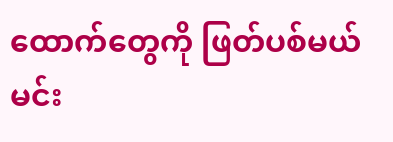ထောက်တွေကို ဖြတ်ပစ်မယ် မင်း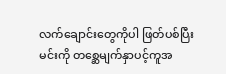လက်ချောင်းတွေကိုပါ ဖြတ်ပစ်ပြီး မင်းကို တစ္ဆေမျက်နှာပင့်ကူအ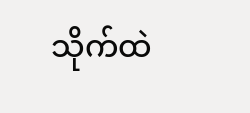သိုက်ထဲ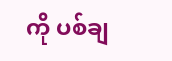ကို ပစ်ချ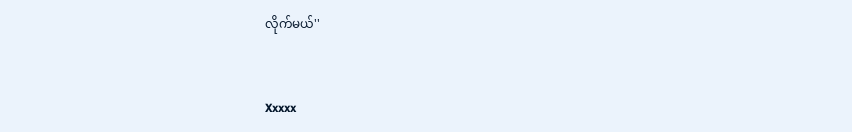လိုက်မယ်''


Xxxxx